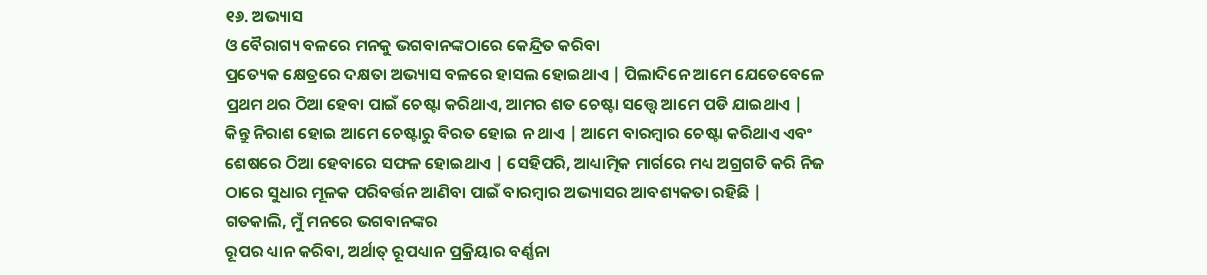୧୬. ଅଭ୍ୟାସ
ଓ ବୈରାଗ୍ୟ ବଳରେ ମନକୁ ଭଗବାନଙ୍କଠାରେ କେନ୍ଦ୍ରିତ କରିବା
ପ୍ରତ୍ୟେକ କ୍ଷେତ୍ରରେ ଦକ୍ଷତା ଅଭ୍ୟାସ ବଳରେ ହାସଲ ହୋଇଥାଏ | ପିଲାଦିନେ ଆମେ ଯେତେବେଳେ
ପ୍ରଥମ ଥର ଠିଆ ହେବା ପାଇଁ ଚେଷ୍ଟା କରିଥାଏ, ଆମର ଶତ ଚେଷ୍ଟା ସତ୍ତ୍ବେ ଆମେ ପଡି ଯାଇଥାଏ |
କିନ୍ତୁ ନିରାଶ ହୋଇ ଆମେ ଚେଷ୍ଟାରୁ ବିରତ ହୋଇ ନ ଥାଏ | ଆମେ ବାରମ୍ବାର ଚେଷ୍ଟା କରିଥାଏ ଏବଂ
ଶେଷରେ ଠିଆ ହେବାରେ ସଫଳ ହୋଇଥାଏ | ସେହିପରି, ଆଧ୍ୟାତ୍ମିକ ମାର୍ଗରେ ମଧ୍ୟ ଅଗ୍ରଗତି କରି ନିଜ
ଠାରେ ସୁଧାର ମୂଳକ ପରିବର୍ତ୍ତନ ଆଣିବା ପାଇଁ ବାରମ୍ବାର ଅଭ୍ୟାସର ଆବଶ୍ୟକତା ରହିଛି |
ଗତକାଲି, ମୁଁ ମନରେ ଭଗବାନଙ୍କର
ରୂପର ଧ୍ୟାନ କରିବା, ଅର୍ଥାତ୍ ରୂପଧ୍ୟାନ ପ୍ରକ୍ରିୟାର ବର୍ଣ୍ଣନା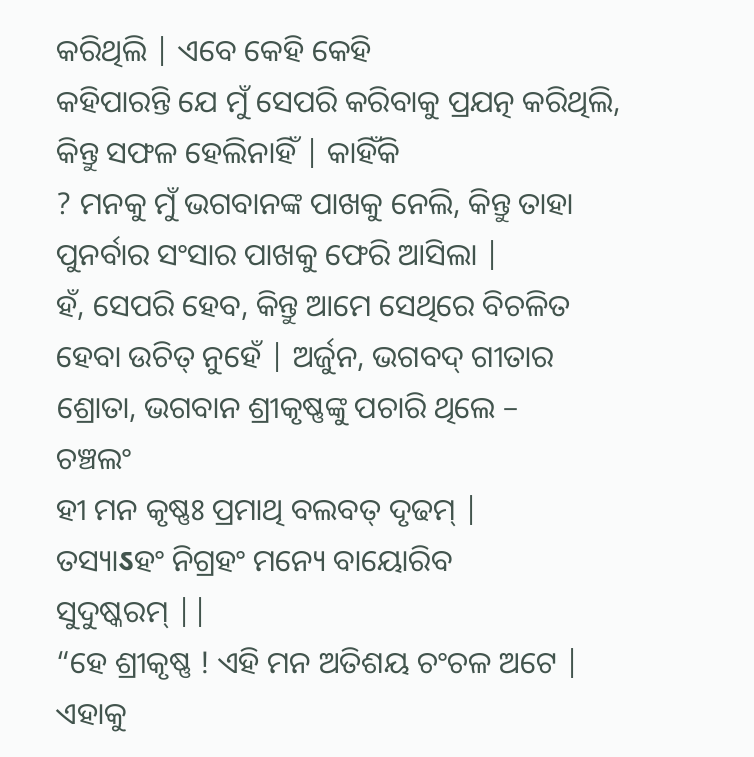କରିଥିଲି | ଏବେ କେହି କେହି
କହିପାରନ୍ତି ଯେ ମୁଁ ସେପରି କରିବାକୁ ପ୍ରଯତ୍ନ କରିଥିଲି, କିନ୍ତୁ ସଫଳ ହେଲିନାହିଁ | କାହିଁକି
? ମନକୁ ମୁଁ ଭଗବାନଙ୍କ ପାଖକୁ ନେଲି, କିନ୍ତୁ ତାହା ପୁନର୍ବାର ସଂସାର ପାଖକୁ ଫେରି ଆସିଲା |
ହଁ, ସେପରି ହେବ, କିନ୍ତୁ ଆମେ ସେଥିରେ ବିଚଳିତ ହେବା ଉଚିତ୍ ନୁହେଁ | ଅର୍ଜୁନ, ଭଗବଦ୍ ଗୀତାର
ଶ୍ରୋତା, ଭଗବାନ ଶ୍ରୀକୃଷ୍ଣଙ୍କୁ ପଚାରି ଥିଲେ –
ଚଞ୍ଚଲଂ
ହୀ ମନ କୃଷ୍ଣଃ ପ୍ରମାଥି ବଲବତ୍ ଦୃଢମ୍ |
ତସ୍ୟାऽହଂ ନିଗ୍ରହଂ ମନ୍ୟେ ବାୟୋରିବ
ସୁଦୁଷ୍କରମ୍ ||
“ହେ ଶ୍ରୀକୃଷ୍ଣ ! ଏହି ମନ ଅତିଶୟ ଚଂଚଳ ଅଟେ | ଏହାକୁ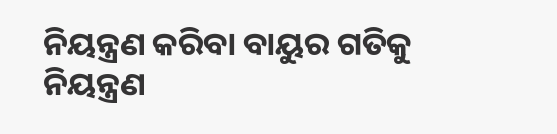ନିୟନ୍ତ୍ରଣ କରିବା ବାୟୁର ଗତିକୁ
ନିୟନ୍ତ୍ରଣ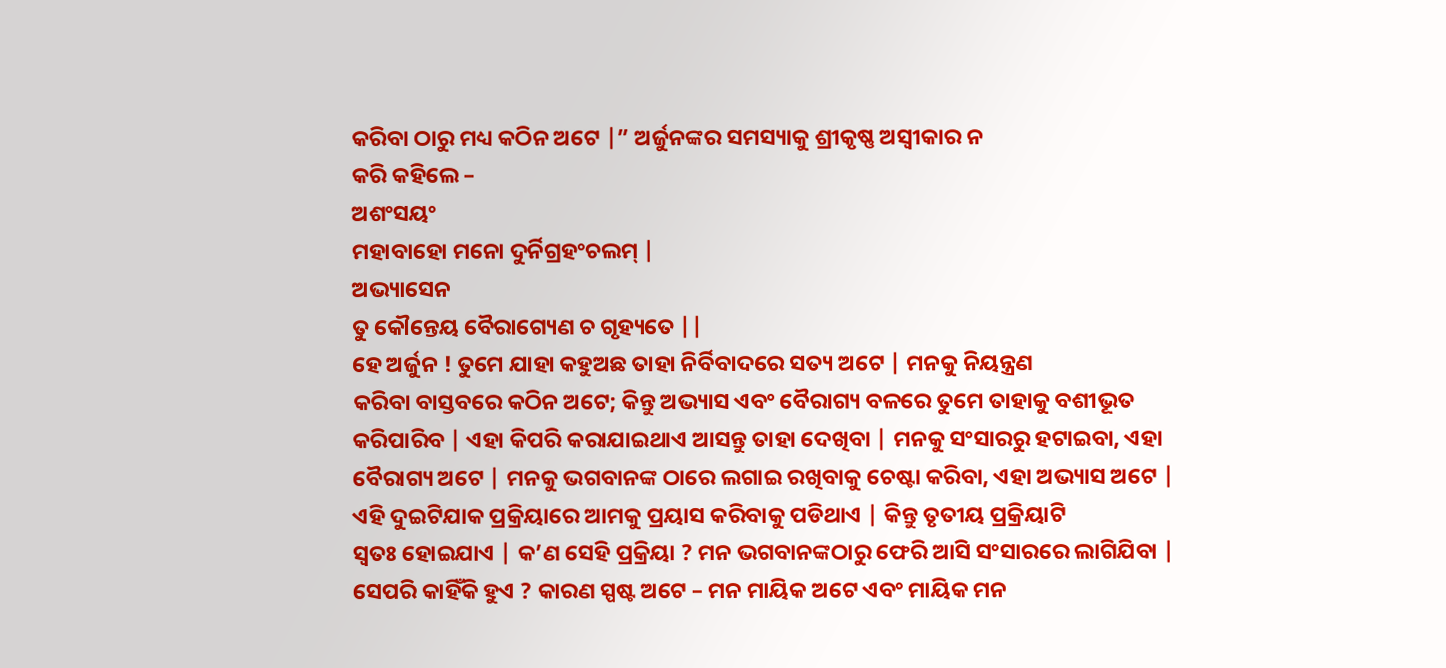କରିବା ଠାରୁ ମଧ୍ୟ କଠିନ ଅଟେ |” ଅର୍ଜୁନଙ୍କର ସମସ୍ୟାକୁ ଶ୍ରୀକୃଷ୍ଣ ଅସ୍ବୀକାର ନ
କରି କହିଲେ –
ଅଶଂସୟଂ
ମହାବାହୋ ମନୋ ଦୁର୍ନିଗ୍ରହଂଚଲମ୍ |
ଅଭ୍ୟାସେନ
ତୁ କୌନ୍ତେୟ ବୈରାଗ୍ୟେଣ ଚ ଗୃହ୍ୟତେ ||
ହେ ଅର୍ଜୁନ ! ତୁମେ ଯାହା କହୁଅଛ ତାହା ନିର୍ବିବାଦରେ ସତ୍ୟ ଅଟେ | ମନକୁ ନିୟନ୍ତ୍ରଣ
କରିବା ବାସ୍ତବରେ କଠିନ ଅଟେ; କିନ୍ତୁ ଅଭ୍ୟାସ ଏବଂ ବୈରାଗ୍ୟ ବଳରେ ତୁମେ ତାହାକୁ ବଶୀଭୂତ
କରିପାରିବ | ଏହା କିପରି କରାଯାଇଥାଏ ଆସନ୍ତୁ ତାହା ଦେଖିବା | ମନକୁ ସଂସାରରୁ ହଟାଇବା, ଏହା
ବୈରାଗ୍ୟ ଅଟେ | ମନକୁ ଭଗବାନଙ୍କ ଠାରେ ଲଗାଇ ରଖିବାକୁ ଚେଷ୍ଟା କରିବା, ଏହା ଅଭ୍ୟାସ ଅଟେ |
ଏହି ଦୁଇଟିଯାକ ପ୍ରକ୍ରିୟାରେ ଆମକୁ ପ୍ରୟାସ କରିବାକୁ ପଡିଥାଏ | କିନ୍ତୁ ତୃତୀୟ ପ୍ରକ୍ରିୟାଟି
ସ୍ବତଃ ହୋଇଯାଏ | କ’ଣ ସେହି ପ୍ରକ୍ରିୟା ? ମନ ଭଗବାନଙ୍କଠାରୁ ଫେରି ଆସି ସଂସାରରେ ଲାଗିଯିବା |
ସେପରି କାହିଁକି ହୁଏ ? କାରଣ ସ୍ପଷ୍ଟ ଅଟେ – ମନ ମାୟିକ ଅଟେ ଏବଂ ମାୟିକ ମନ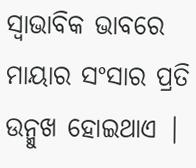ସ୍ବାଭାବିକ ଭାବରେ
ମାୟାର ସଂସାର ପ୍ରତି ଉନ୍ମୁଖ ହୋଇଥାଏ |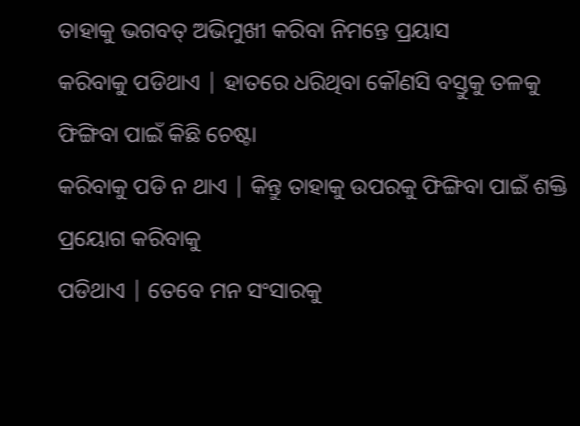ତାହାକୁ ଭଗବତ୍ ଅଭିମୁଖୀ କରିବା ନିମନ୍ତେ ପ୍ରୟାସ
କରିବାକୁ ପଡିଥାଏ | ହାତରେ ଧରିଥିବା କୌଣସି ବସ୍ତୁକୁ ତଳକୁ ଫିଙ୍ଗିବା ପାଇଁ କିଛି ଚେଷ୍ଟା
କରିବାକୁ ପଡି ନ ଥାଏ | କିନ୍ତୁ ତାହାକୁ ଉପରକୁ ଫିଙ୍ଗିବା ପାଇଁ ଶକ୍ତି ପ୍ରୟୋଗ କରିବାକୁ
ପଡିଥାଏ | ତେବେ ମନ ସଂସାରକୁ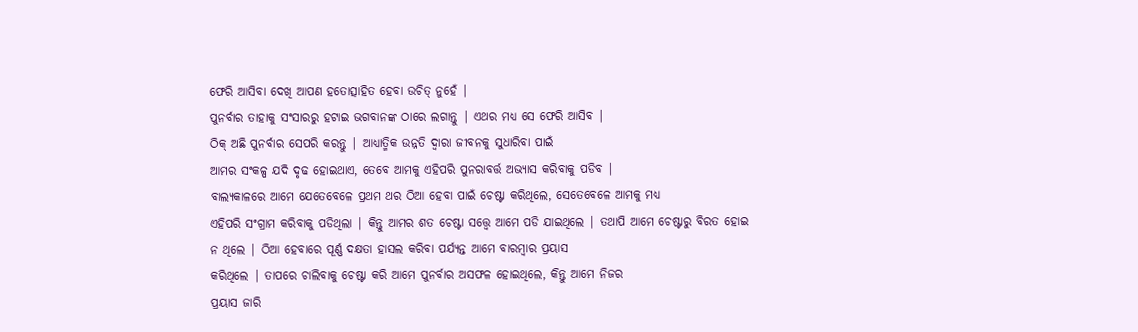ଫେରି ଆସିବା ଦେଖି ଆପଣ ହତୋତ୍ସାହିତ ହେବା ଉଚିତ୍ ନୁହେଁ |
ପୁନର୍ବାର ତାହାକୁ ସଂସାରରୁ ହଟାଇ ଭଗବାନଙ୍କ ଠାରେ ଲଗାନ୍ତୁ | ଏଥର ମଧ୍ୟ ସେ ଫେରି ଆସିବ |
ଠିକ୍ ଅଛି ପୁନର୍ବାର ସେପରି କରନ୍ତୁ | ଆଧ୍ୟାତ୍ମିକ ଉନ୍ନତି ଦ୍ବାରା ଜୀବନକୁ ସୁଧାରିବା ପାଇଁ
ଆମର ସଂକଳ୍ପ ଯଦି ଦୃଢ ହୋଇଥାଏ, ତେବେ ଆମକୁ ଏହିପରି ପୁନରାବର୍ତ୍ତ ଅଭ୍ୟାସ କରିବାକୁ ପଡିବ |
ବାଲ୍ୟକାଳରେ ଆମେ ଯେତେବେଳେ ପ୍ରଥମ ଥର ଠିଆ ହେବା ପାଇଁ ଚେଷ୍ଟା କରିଥିଲେ, ସେତେବେଳେ ଆମକୁ ମଧ୍ୟ
ଏହିପରି ସଂଗ୍ରାମ କରିବାକୁ ପଡିଥିଲା | କିନ୍ତୁ ଆମର ଶତ ଚେଷ୍ଟା ସତ୍ତ୍ବେ ଆମେ ପଡି ଯାଇଥିଲେ | ତଥାପି ଆମେ ଚେଷ୍ଟାରୁ ବିରତ ହୋଇ
ନ ଥିଲେ | ଠିଆ ହେବାରେ ପୂର୍ଣ୍ଣ ଦକ୍ଷତା ହାସଲ କରିବା ପର୍ଯ୍ୟନ୍ତ ଆମେ ବାରମ୍ବାର ପ୍ରୟାସ
କରିଥିଲେ | ତାପରେ ଚାଲିବାକୁ ଚେଷ୍ଟା କରି ଆମେ ପୁନର୍ବାର ଅସଫଳ ହୋଇଥିଲେ, କିନ୍ତୁ ଆମେ ନିଜର
ପ୍ରୟାସ ଜାରି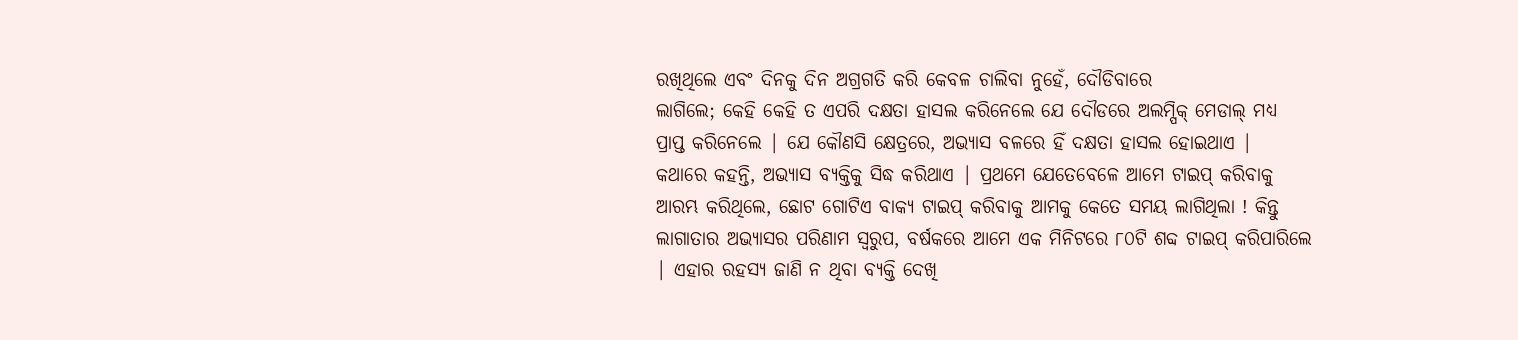ରଖିଥିଲେ ଏବଂ ଦିନକୁ ଦିନ ଅଗ୍ରଗତି କରି କେବଳ ଚାଲିବା ନୁହେଁ, ଦୌଡିବାରେ
ଲାଗିଲେ; କେହି କେହି ତ ଏପରି ଦକ୍ଷତା ହାସଲ କରିନେଲେ ଯେ ଦୌଡରେ ଅଲମ୍ପିକ୍ ମେଡାଲ୍ ମଧ୍ୟ
ପ୍ରାପ୍ତ କରିନେଲେ | ଯେ କୌଣସି କ୍ଷେତ୍ରରେ, ଅଭ୍ୟାସ ବଳରେ ହିଁ ଦକ୍ଷତା ହାସଲ ହୋଇଥାଏ |
କଥାରେ କହନ୍ତି, ଅଭ୍ୟାସ ବ୍ୟକ୍ତିକୁ ସିଦ୍ଧ କରିଥାଏ | ପ୍ରଥମେ ଯେତେବେଳେ ଆମେ ଟାଇପ୍ କରିବାକୁ
ଆରମ୍ଭ କରିଥିଲେ, ଛୋଟ ଗୋଟିଏ ବାକ୍ୟ ଟାଇପ୍ କରିବାକୁ ଆମକୁ କେତେ ସମୟ ଲାଗିଥିଲା ! କିନ୍ତୁ
ଲାଗାତାର ଅଭ୍ୟାସର ପରିଣାମ ସ୍ବରୁପ, ବର୍ଷକରେ ଆମେ ଏକ ମିନିଟରେ ୮୦ଟି ଶବ୍ଦ ଟାଇପ୍ କରିପାରିଲେ
| ଏହାର ରହସ୍ୟ ଜାଣି ନ ଥିବା ବ୍ୟକ୍ତି ଦେଖି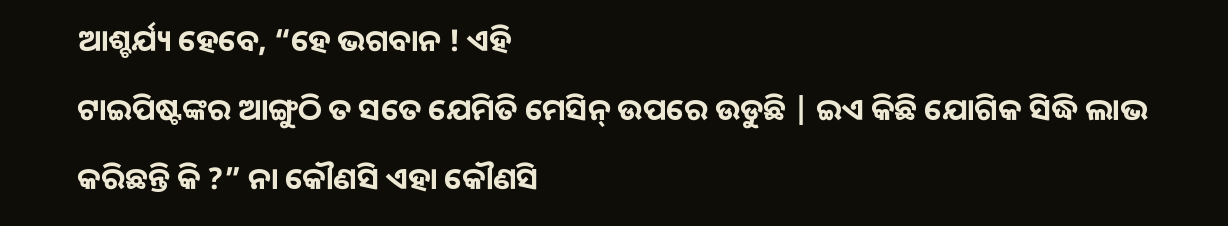ଆଶ୍ଚର୍ଯ୍ୟ ହେବେ, “ହେ ଭଗବାନ ! ଏହି
ଟାଇପିଷ୍ଟଙ୍କର ଆଙ୍ଗୁଠି ତ ସତେ ଯେମିତି ମେସିନ୍ ଉପରେ ଉଡୁଛି | ଇଏ କିଛି ଯୋଗିକ ସିଦ୍ଧି ଲାଭ
କରିଛନ୍ତି କି ?” ନା କୌଣସି ଏହା କୌଣସି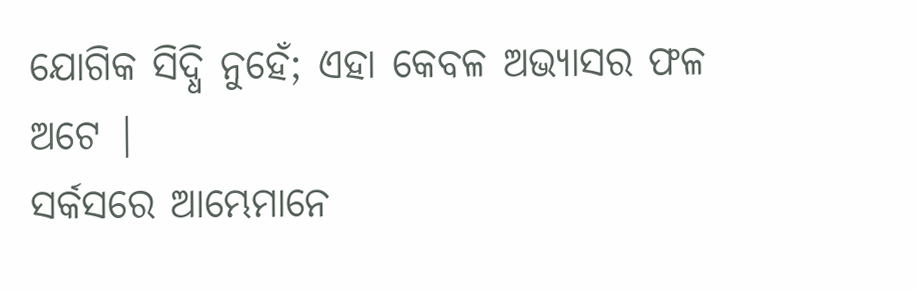ଯୋଗିକ ସିଦ୍ଧି ନୁହେଁ; ଏହା କେବଳ ଅଭ୍ୟାସର ଫଳ ଅଟେ |
ସର୍କସରେ ଆମ୍ଭେମାନେ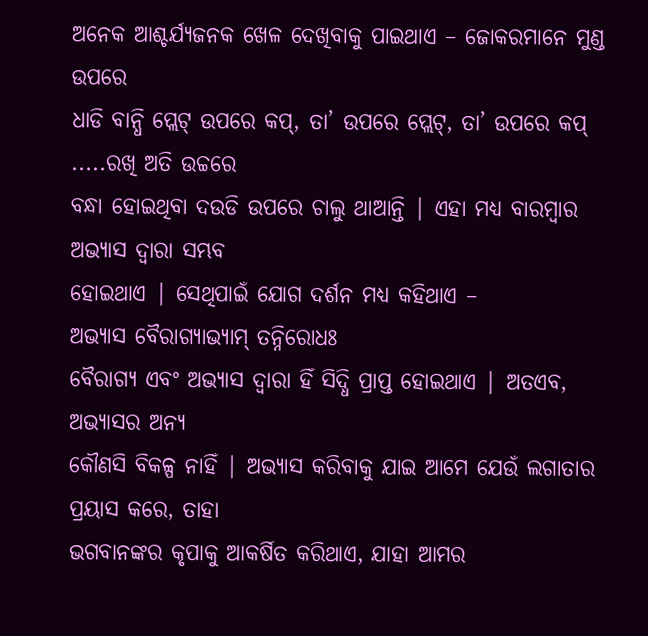ଅନେକ ଆଶ୍ଚର୍ଯ୍ୟଜନକ ଖେଳ ଦେଖିବାକୁ ପାଇଥାଏ – ଜୋକରମାନେ ମୁଣ୍ଡ ଉପରେ
ଧାଡି ବାନ୍ଧି ପ୍ଲେଟ୍ ଉପରେ କପ୍, ତା’ ଉପରେ ପ୍ଲେଟ୍, ତା’ ଉପରେ କପ୍ .....ରଖି ଅତି ଉଚ୍ଚରେ
ବନ୍ଧା ହୋଇଥିବା ଦଉଡି ଉପରେ ଚାଲୁ ଥାଆନ୍ତି | ଏହା ମଧ୍ୟ ବାରମ୍ବାର ଅଭ୍ୟାସ ଦ୍ବାରା ସମ୍ଭବ
ହୋଇଥାଏ | ସେଥିପାଇଁ ଯୋଗ ଦର୍ଶନ ମଧ୍ୟ କହିଥାଏ –
ଅଭ୍ୟାସ ବୈରାଗ୍ୟାଭ୍ୟାମ୍ ତନ୍ନିରୋଧଃ
ବୈରାଗ୍ୟ ଏବଂ ଅଭ୍ୟାସ ଦ୍ବାରା ହିଁ ସିଦ୍ଧି ପ୍ରାପ୍ତ ହୋଇଥାଏ | ଅତଏବ, ଅଭ୍ୟାସର ଅନ୍ୟ
କୌଣସି ବିକଳ୍ପ ନାହିଁ | ଅଭ୍ୟାସ କରିବାକୁ ଯାଇ ଆମେ ଯେଉଁ ଲଗାତାର ପ୍ରୟାସ କରେ, ତାହା
ଭଗବାନଙ୍କର କୃପାକୁ ଆକର୍ଷିତ କରିଥାଏ, ଯାହା ଆମର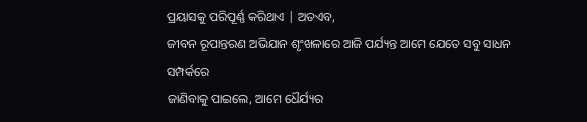ପ୍ରୟାସକୁ ପରିପୂର୍ଣ୍ଣ କରିଥାଏ | ଅତଏବ,
ଜୀବନ ରୂପାନ୍ତରଣ ଅଭିଯାନ ଶୃଂଖଳାରେ ଆଜି ପର୍ଯ୍ୟନ୍ତ ଆମେ ଯେତେ ସବୁ ସାଧନ ସମ୍ପର୍କରେ
ଜାଣିବାକୁ ପାଇଲେ, ଆମେ ଧୈର୍ଯ୍ୟର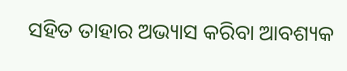ସହିତ ତାହାର ଅଭ୍ୟାସ କରିବା ଆବଶ୍ୟକ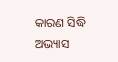କାରଣ ସିଦ୍ଧି ଅଭ୍ୟାସ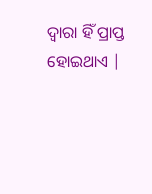ଦ୍ବାରା ହିଁ ପ୍ରାପ୍ତ ହୋଇଥାଏ |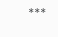***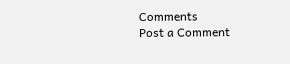Comments
Post a Comment